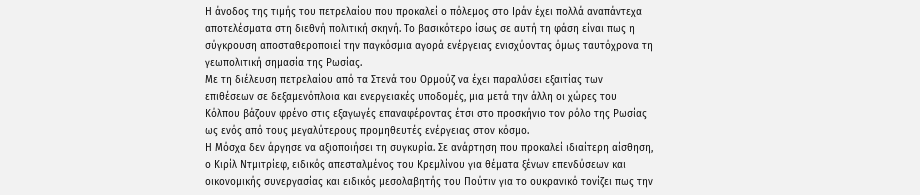Η άνοδος της τιμής του πετρελαίου που προκαλεί ο πόλεμος στο Ιράν έχει πολλά αναπάντεχα αποτελέσματα στη διεθνή πολιτική σκηνή. Το βασικότερο ίσως σε αυτή τη φάση είναι πως η σύγκρουση αποσταθεροποιεί την παγκόσμια αγορά ενέργειας ενισχύοντας όμως ταυτόχρονα τη γεωπολιτική σημασία της Ρωσίας.
Με τη διέλευση πετρελαίου από τα Στενά του Ορμούζ να έχει παραλύσει εξαιτίας των επιθέσεων σε δεξαμενόπλοια και ενεργειακές υποδομές, μια μετά την άλλη οι χώρες του Κόλπου βάζουν φρένο στις εξαγωγές επαναφέροντας έτσι στο προσκήνιο τον ρόλο της Ρωσίας ως ενός από τους μεγαλύτερους προμηθευτές ενέργειας στον κόσμο.
Η Μόσχα δεν άργησε να αξιοποιήσει τη συγκυρία. Σε ανάρτηση που προκαλεί ιδιαίτερη αίσθηση, ο Κιρίλ Ντμιτρίεφ, ειδικός απεσταλμένος του Κρεμλίνου για θέματα ξένων επενδύσεων και οικονομικής συνεργασίας και ειδικός μεσολαβητής του Πούτιν για το ουκρανικό τονίζει πως την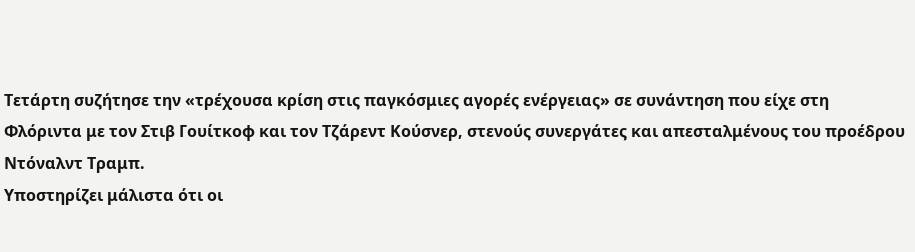Τετάρτη συζήτησε την «τρέχουσα κρίση στις παγκόσμιες αγορές ενέργειας» σε συνάντηση που είχε στη Φλόριντα με τον Στιβ Γουίτκοφ και τον Τζάρεντ Κούσνερ, στενούς συνεργάτες και απεσταλμένους του προέδρου Ντόναλντ Τραμπ.
Υποστηρίζει μάλιστα ότι οι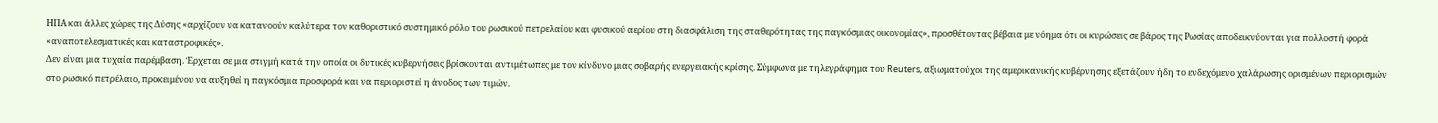ΗΠΑ και άλλες χώρες της Δύσης «αρχίζουν να κατανοούν καλύτερα τον καθοριστικό συστημικό ρόλο του ρωσικού πετρελαίου και φυσικού αερίου στη διασφάλιση της σταθερότητας της παγκόσμιας οικονομίας», προσθέτοντας βέβαια με νόημα ότι οι κυρώσεις σε βάρος της Ρωσίας αποδεικνύονται για πολλοστή φορά «αναποτελεσματικές και καταστροφικές».
Δεν είναι μια τυχαία παρέμβαση. Έρχεται σε μια στιγμή κατά την οποία οι δυτικές κυβερνήσεις βρίσκονται αντιμέτωπες με τον κίνδυνο μιας σοβαρής ενεργειακής κρίσης. Σύμφωνα με τηλεγράφημα του Reuters, αξιωματούχοι της αμερικανικής κυβέρνησης εξετάζουν ήδη το ενδεχόμενο χαλάρωσης ορισμένων περιορισμών στο ρωσικό πετρέλαιο, προκειμένου να αυξηθεί η παγκόσμια προσφορά και να περιοριστεί η άνοδος των τιμών.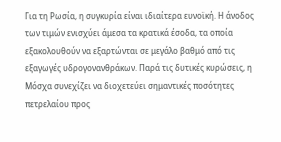Για τη Ρωσία, η συγκυρία είναι ιδιαίτερα ευνοϊκή. Η άνοδος των τιμών ενισχύει άμεσα τα κρατικά έσοδα, τα οποία εξακολουθούν να εξαρτώνται σε μεγάλο βαθμό από τις εξαγωγές υδρογονανθράκων. Παρά τις δυτικές κυρώσεις, η Μόσχα συνεχίζει να διοχετεύει σημαντικές ποσότητες πετρελαίου προς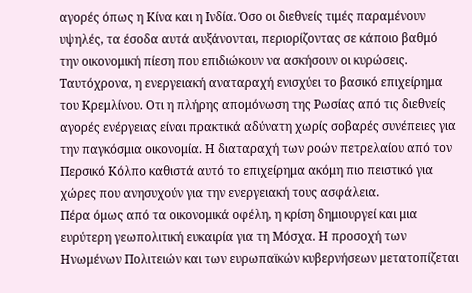αγορές όπως η Κίνα και η Ινδία. Όσο οι διεθνείς τιμές παραμένουν υψηλές, τα έσοδα αυτά αυξάνονται, περιορίζοντας σε κάποιο βαθμό την οικονομική πίεση που επιδιώκουν να ασκήσουν οι κυρώσεις.
Ταυτόχρονα, η ενεργειακή αναταραχή ενισχύει το βασικό επιχείρημα του Κρεμλίνου. Οτι η πλήρης απομόνωση της Ρωσίας από τις διεθνείς αγορές ενέργειας είναι πρακτικά αδύνατη χωρίς σοβαρές συνέπειες για την παγκόσμια οικονομία. Η διαταραχή των ροών πετρελαίου από τον Περσικό Κόλπο καθιστά αυτό το επιχείρημα ακόμη πιο πειστικό για χώρες που ανησυχούν για την ενεργειακή τους ασφάλεια.
Πέρα όμως από τα οικονομικά οφέλη, η κρίση δημιουργεί και μια ευρύτερη γεωπολιτική ευκαιρία για τη Μόσχα. Η προσοχή των Ηνωμένων Πολιτειών και των ευρωπαϊκών κυβερνήσεων μετατοπίζεται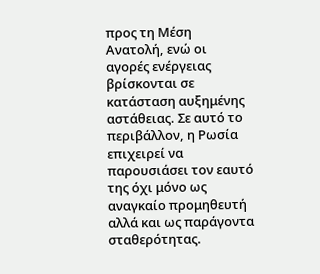προς τη Μέση Ανατολή, ενώ οι αγορές ενέργειας βρίσκονται σε κατάσταση αυξημένης αστάθειας. Σε αυτό το περιβάλλον, η Ρωσία επιχειρεί να παρουσιάσει τον εαυτό της όχι μόνο ως αναγκαίο προμηθευτή αλλά και ως παράγοντα σταθερότητας.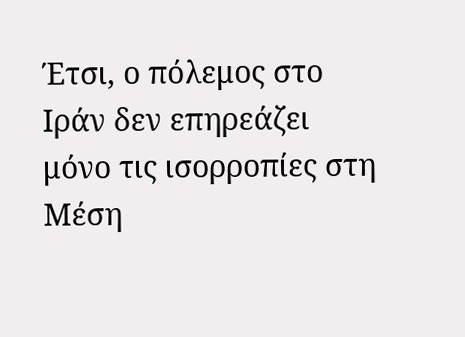Έτσι, ο πόλεμος στο Ιράν δεν επηρεάζει μόνο τις ισορροπίες στη Μέση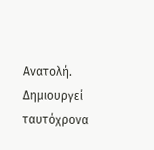Ανατολή. Δημιουργεί ταυτόχρονα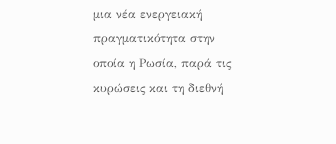μια νέα ενεργειακή πραγματικότητα στην οποία η Ρωσία, παρά τις κυρώσεις και τη διεθνή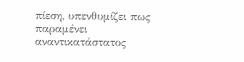πίεση, υπενθυμίζει πως παραμένει αναντικατάστατος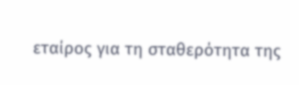εταίρος για τη σταθερότητα της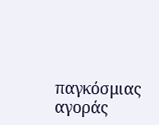παγκόσμιας αγοράς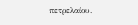πετρελαίου.